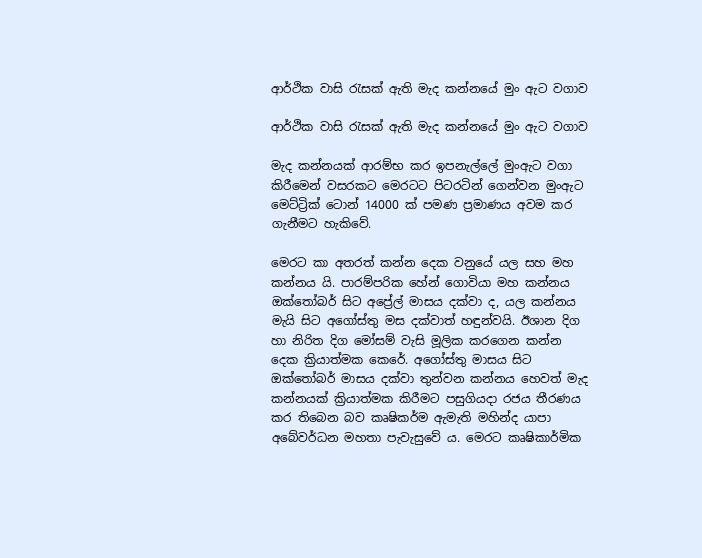ආර්ථික වාසි රැසක් ඇති මැද කන්නයේ මුං ඇට වගාව

ආර්ථික වාසි රැසක් ඇති මැද කන්නයේ මුං ඇට වගාව

මැද කන්නයක් ආරම්භ කර ඉපනැල්ලේ මුංඇට වගා කිරීමෙන් වසරකට මෙරටට පිටරටින් ගෙන්වන මුංඇට මෙට්ට්‍රික් ටොන් 14000 ක් පමණ ප්‍රමාණය අවම කර ගැනීමට හැකිවේ.

මෙරට කා අතරත් කන්න දෙක වනුයේ යල සහ මහ කන්නය යි. පාරම්පරික හේන් ගොවියා මහ කන්නය ඔක්තෝබර් සිට අප්‍රේල් මාසය දක්වා ද, යල කන්නය මැයි සිට අගෝස්තු මස දක්වාත් හඳුන්වයි. ඊශාන දිග හා නිරිත දිග මෝසම් වැසි මූලික කරගෙන කන්න දෙක ක්‍රියාත්මක කෙරේ. අගෝස්තු මාසය සිට ඔක්තෝබර් මාසය දක්වා තුන්වන කන්නය හෙවත් මැද කන්නයක් ක්‍රියාත්මක කිරීමට පසුගියදා රජය තීරණය කර තිබෙන බව කෘෂිකර්ම ඇමැති මහින්ද යාපා අබේවර්ධන මහතා පැවැසුවේ ය. මෙරට කෘෂිකාර්මික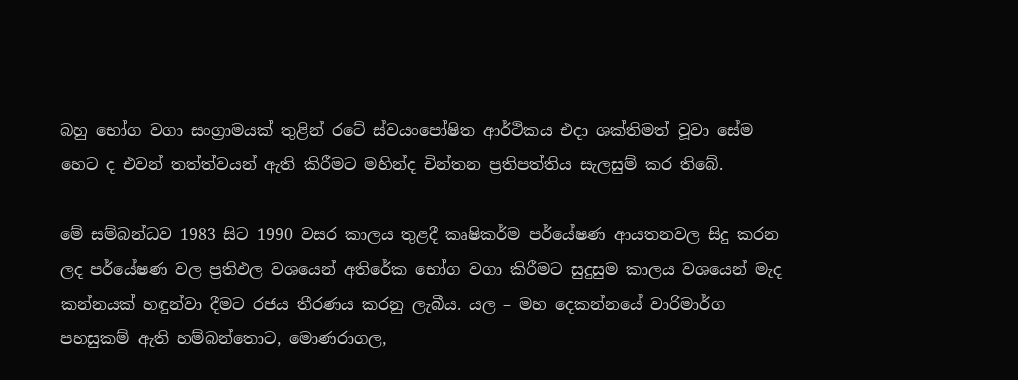බහු භෝග වගා සංග්‍රාමයක් තුළින් රටේ ස්වයංපෝෂිත ආර්ථිකය එදා ශක්තිමත් වූවා සේම හෙට ද එවන් තත්ත්වයන් ඇති කිරීමට මහින්ද චින්තන ප්‍රතිපත්තිය සැලසුම් කර තිබේ.

මේ සම්බන්ධව 1983 සිට 1990 වසර කාලය තුළදී කෘෂිකර්ම පර්යේෂණ ආයතනවල සිදු කරන ලද පර්යේෂණ වල ප්‍රතිඵල වශයෙන් අතිරේක භෝග වගා කිරීමට සුදුසුම කාලය වශයෙන් මැද කන්නයක් හඳුන්වා දීමට රජය තීරණය කරනු ලැබීය. යල – මහ දෙකන්නයේ වාරිමාර්ග පහසුකම් ඇති හම්බන්තොට, මොණරාගල,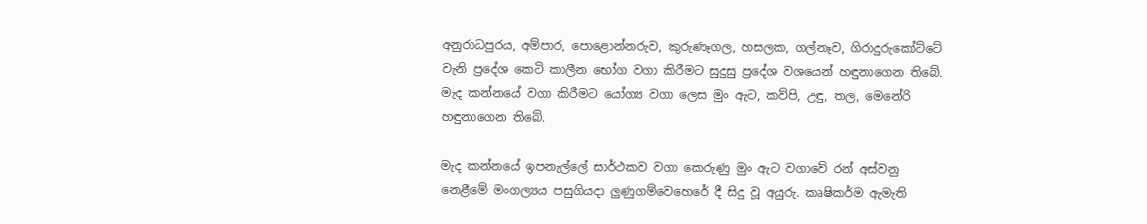අනුරාධපුරය, අම්පාර, පොළොන්නරුව, කුරුණෑගල, හසලක, ගල්නෑව, ගිරාදුරුකෝට්ටේ වැනි ප්‍රදේශ කෙටි කාලීන භෝග වගා කිරීමට සුදුසු ප්‍රදේශ වශයෙන් හඳුනාගෙන තිබේ. මැද කන්නයේ වගා කිරීමට යෝග්‍ය වගා ලෙස මුං ඇට, කව්පි, උඳු, තල, මෙනේරි හඳුනාගෙන තිබේ.

මැද කන්නයේ ඉපනැල්ලේ සාර්ථකව වගා කෙරුණු මුං ඇට වගාවේ රන් අස්වනු නෙළීමේ මංගල්‍යය පසුගියදා ලුණුගම්වෙහෙරේ දී සිදු වූ අයුරු. කෘෂිකර්ම ඇමැති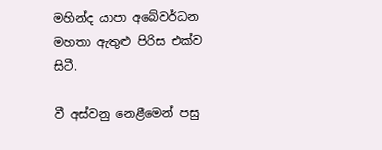මහින්ද යාපා අබේවර්ධන මහතා ඇතුළු පිරිස එක්ව සිටී.

වී අස්වනු නෙළීමෙන් පසු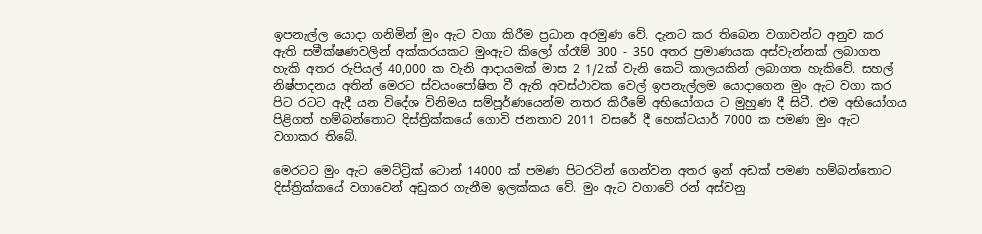ඉපනැල්ල යොදා ගනිමින් මුං ඇට වගා කිරීම ප්‍රධාන අරමුණ වේ. දැනට කර තිබෙන වගාවන්ට අනුව කර ඇති සමීක්ෂණවලින් අක්කරයකට මුංඇට කිලෝ ග්රෑම් 300 - 350 අතර ප්‍රමාණයක අස්වැන්නක් ලබාගත හැකි අතර රුපියල් 40,000 ක වැනි ආදායමක් මාස 2 1/2ක් වැනි කෙටි කාලයකින් ලබාගත හැකිවේ. සහල් නිෂ්පාදනය අතින් මෙරට ස්වයංපෝෂිත වී ඇති අවස්ථාවක වෙල් ඉපනැල්ලම යොදාගෙන මුං ඇට වගා කර පිට රටට ඇදී යන විදේශ විනිමය සම්පූර්ණයෙන්ම නතර කිරීමේ අභියෝගය ට මුහුණ දී සිටී. එම අභියෝගය පිළිගත් හම්බන්තොට දිස්ත්‍රික්කයේ ගොවි ජනතාව 2011 වසරේ දී හෙක්ටයාර් 7000 ක පමණ මුං ඇට වගාකර තිබේ.

මෙරටට මුං ඇට මෙට්ට්‍රික් ටොන් 14000 ක් පමණ පිටරටින් ගෙන්වන අතර ඉන් අඩක් පමණ හම්බන්තොට දිස්ත්‍රික්කයේ වගාවෙන් අඩුකර ගැනීම ඉලක්කය වේ. මුං ඇට වගාවේ රන් අස්වනු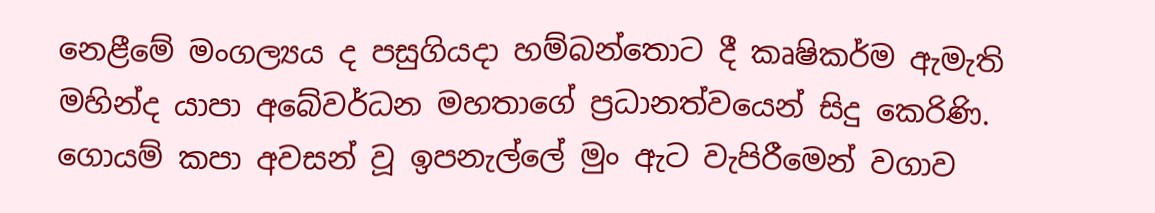නෙළීමේ මංගල්‍යය ද පසුගියදා හම්බන්තොට දී කෘෂිකර්ම ඇමැති මහින්ද යාපා අබේවර්ධන මහතාගේ ප්‍රධානත්වයෙන් සිදු කෙරිණි. ගොයම් කපා අවසන් වූ ඉපනැල්ලේ මුං ඇට වැපිරීමෙන් වගාව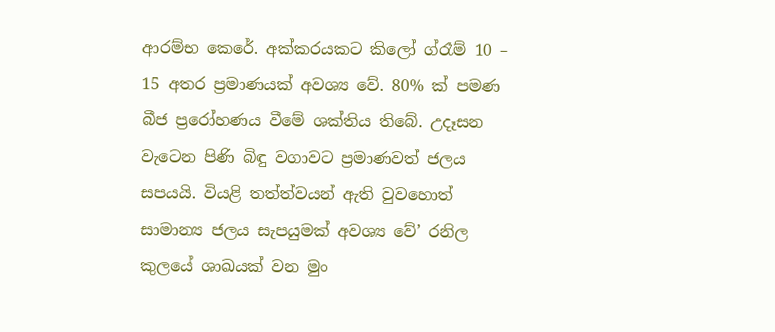ආරම්භ කෙරේ. අක්කරයකට කිලෝ ග්රෑම් 10 – 15 අතර ප්‍රමාණයක් අවශ්‍ය වේ. 80% ක් පමණ බීජ ප්‍රරෝහණය වීමේ ශක්තිය තිබේ. උදෑසන වැටෙන පිණි බිඳු වගාවට ප්‍රමාණවත් ජලය සපයයි. වියළි තත්ත්වයන් ඇති වුවහොත් සාමාන්‍ය ජලය සැපයුමක් අවශ්‍ය වේ’ රනිල කුලයේ ශාඛයක් වන මුං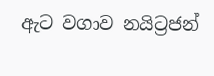ඇට වගාව නයිට්‍රජන්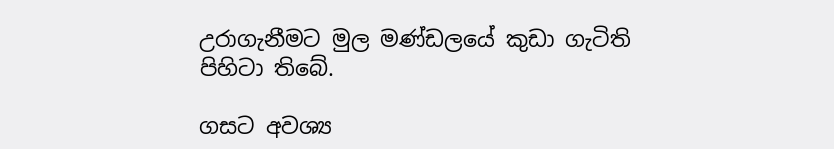උරාගැනීමට මුල මණ්ඩලයේ කුඩා ගැටිති පිහිටා තිබේ.

ගසට අවශ්‍ය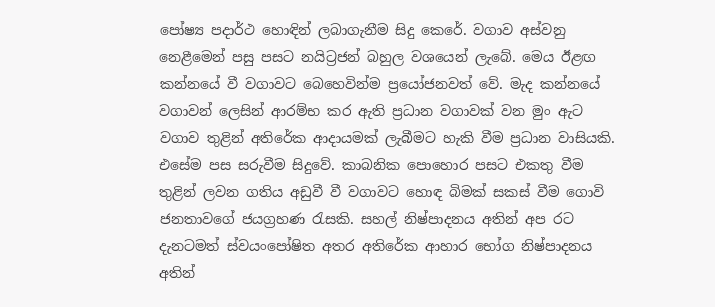පෝෂ්‍ය පදාර්ථ හොඳින් ලබාගැනීම සිදු කෙරේ. වගාව අස්වනු නෙළීමෙන් පසු පසට නයිට්‍රජන් බහුල වශයෙන් ලැබේ. මෙය ඊළඟ කන්නයේ වී වගාවට බෙහෙවින්ම ප්‍රයෝජනවත් වේ. මැද කන්නයේ වගාවන් ලෙසින් ආරම්භ කර ඇති ප්‍රධාන වගාවක් වන මුං ඇට වගාව තුළින් අතිරේක ආදායමක් ලැබීමට හැකි වීම ප්‍රධාන වාසියකි. එසේම පස සරුවීම සිදුවේ. කාබනික පොහොර පසට එකතු වීම තුළින් ලවන ගතිය අඩුවී වී වගාවට හොඳ බිමක් සකස් වීම ගොවි ජනතාවගේ ජයග්‍රහණ රැසකි. සහල් නිෂ්පාදනය අතින් අප රට දැනටමත් ස්වයංපෝෂිත අතර අතිරේක ආහාර භෝග නිෂ්පාදනය අතින්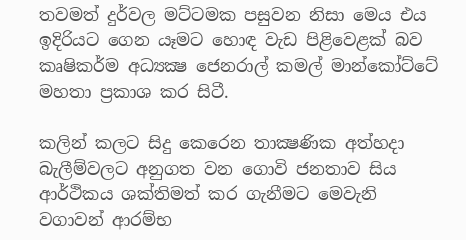තවමත් දුර්වල මට්ටමක පසුවන නිසා මෙය එය ඉදිරියට ගෙන යෑමට හොඳ වැඩ පිළිවෙළක් බව කෘෂිකර්ම අධ්‍යක්‍ෂ ජෙනරාල් කමල් මාන්කෝට්ටේ මහතා ප්‍රකාශ කර සිටී.

කලින් කලට සිදු කෙරෙන තාක්‍ෂණික අත්හදා බැලීම්වලට අනුගත වන ගොවි ජනතාව සිය ආර්ථිකය ශක්තිමත් කර ගැනීමට මෙවැනි වගාවන් ආරම්භ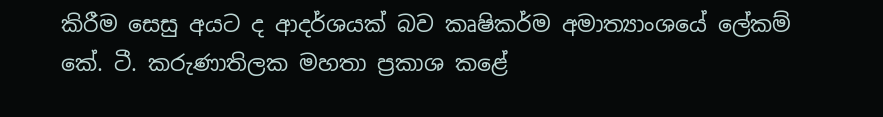කිරීම සෙසු අයට ද ආදර්ශයක් බව කෘෂිකර්ම අමාත්‍යාංශයේ ලේකම් කේ. ටී. කරුණාතිලක මහතා ප්‍රකාශ කළේ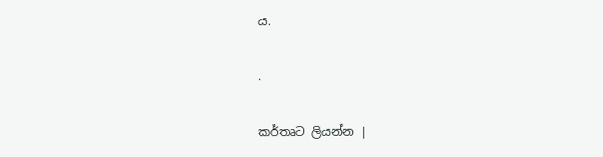ය.

.

කර්තෘට ලියන්න |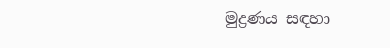මුද්‍රණය සඳහා